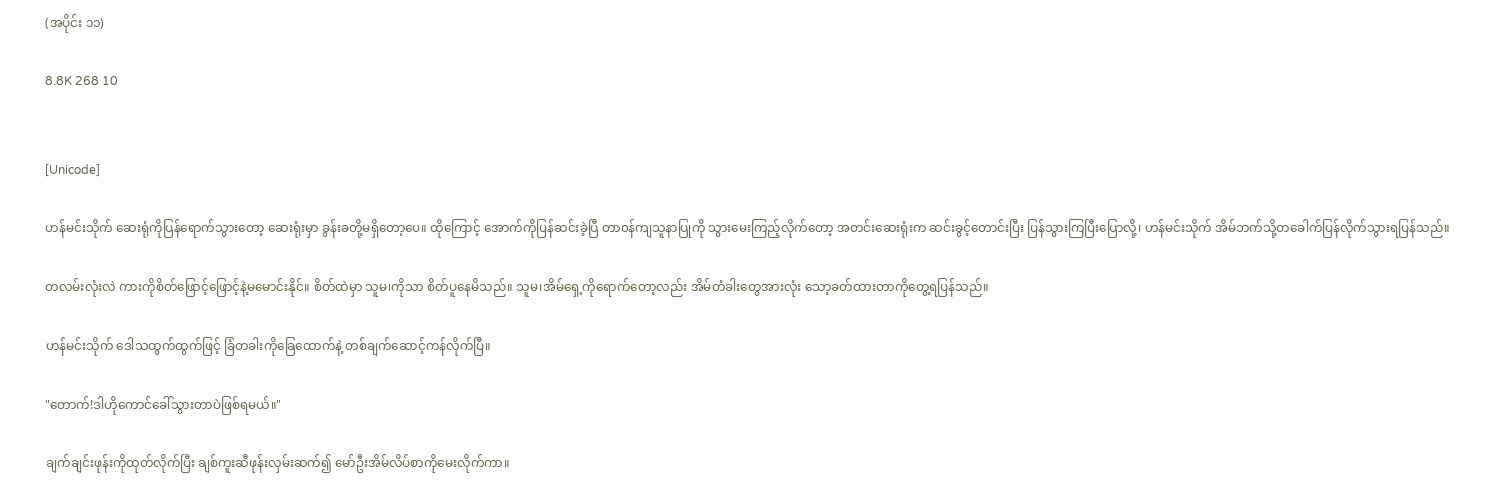(အပိုင်း ၁၁)

8.8K 268 10


[Unicode]

ဟန်မင်းသိုက် ဆေးရုံကိုပြန်ရောက်သွားတော့ ဆေးရုံးမှာ ခွန်းခတို့မရှိတော့ပေ။ ထိုကြောင့် အောက်ကိုပြန်ဆင်းခဲ့ပြီ တာ၀န်ကျသူနာပြုကို သွားမေးကြည့်လိုက်တော့ အတင်းဆေးရုံးက ဆင်းခွင့်တောင်းပြီး ပြန်သွားကြပြီးပြောလို့၊ ဟန်မင်းသိုက် အိမ်ဘက်သို့တခေါက်ပြန်လိုက်သွားရပြန်သည်။

တလမ်းလုံးလဲ ကားကိုစိတ်ဖြောင့်‌ဖြောင့်နဲ့မမောင်းနိုင်။ စိတ်ထဲမှာ သူမ၊ကိုသာ စိတ်ပူနေမိသည်။ သူမ၊အိမ်ရှေ့ကိုရောက်တော့လည်း အိမ်တံခါးတွေအားလုံး သော့ခတ်ထားတာ‌ကိုတွေ့ရပြန်သည်။

ဟန်မင်းသိုက် ဒေါသထွက်ထွက်ဖြင့် ခြံတခါးကိုခြေထောက်နဲ့ တစ်ချက်ဆောင့်ကန်လိုက်ပြီ။

"တောက်!ဒါဟိုကောင်ခေါ်သွားတာပဲဖြစ်ရမယ်။"

ချက်ချင်းဖုန်းကိုထုတ်လိုက်ပြီး ချစ်ကူးဆီဖုန်းလှမ်းဆက်၍ မော်ဦးအိမ်လိပ်စာကိုမေးလိုက်ကာ။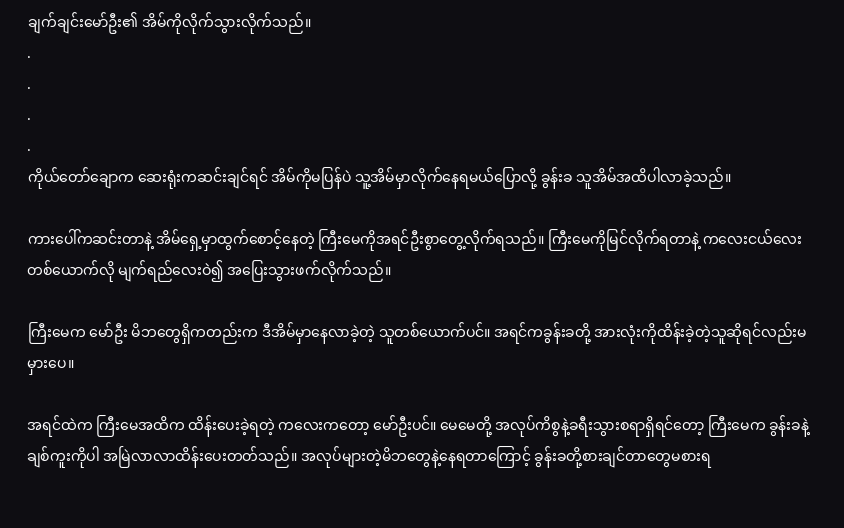ချက်ချင်းမော်ဦး၏ အိမ်ကိုလိုက်သွားလိုက်သည်။
.
.
.
.
ကိုယ်တော်ချောက ဆေးရုံးကဆင်းချင်ရင် အိမ်ကိုမပြန်ပဲ သူ့အိမ်မှာလိုက်နေရမယ်ပြောလို့ ခွန်းခ သူအိမ်အထိပါလာခဲ့သည်။

ကားပေါ်က‌ဆင်းတာနဲ့ အိမ်ရှေ့မှာထွက်စောင့်နေတဲ့ ကြီးမေကို‌အရင်ဦးစွာတွေ့လိုက်ရသည်။ ကြီးမေကိုမြင်လိုက်ရတာနဲ့ ကလေးငယ်လေးတစ်ယောက်လို မျက်ရည်လေးဝဲ၍ အပြေးသွားဖက်လိုက်သည်။

ကြီးမေက မော်ဦး မိဘ‌တွေရှိကတည်းက ဒီအိမ်မှာနေလာခဲ့တဲ့ သူတစ်ယောက်ပင်။ အရင်ကခွန်းခတို့ အားလုံးကိုထိန်းခဲ့တဲ့သူဆိုရင်လည်းမမှားပေ။

အရင်ထဲက ကြီးမေအထိက ထိန်းပေးခဲ့ရတဲ့ ကလေးကတော့ မော်ဦးပင်။ မေမေတို့ အလုပ်ကိစွနဲ့ခရီးသွားစရာရှိရင်တော့ ကြီးမေက ခွန်းခနဲ့ချစ်ကူးကိုပါ အမြဲလာလာထိန်းပေးတတ်သည်။ အလုပ်များတဲ့မိဘ‌တွေနဲ့နေရတာကြောင့် ခွန်းခတို့စားချင်တာတွေမစားရ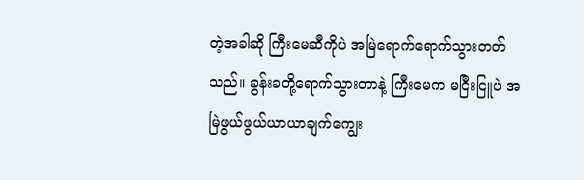တဲ့အခါဆို ကြီးမေဆီကိုပဲ အမြဲရောက်ရောက်သွားတတ်သည်။ ခွန်းခတို့ရောက်သွားတာနဲ့ ကြီးမေက မငြီးငြူပဲ အမြဲဖွယ်ဖွယ်ယာယာချက်ကျွေး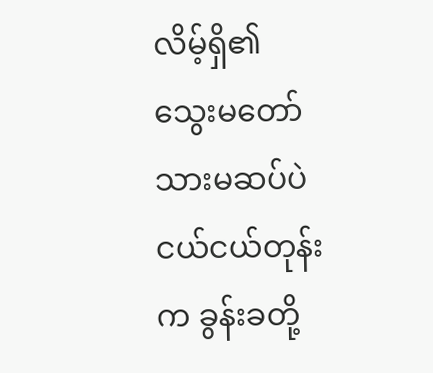လိမ့်ရှိ၏ သွေးမတော်သားမဆပ်ပဲ ငယ်ငယ်တုန်းက ခွန်းခတို့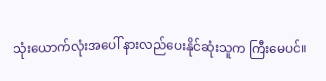သုံးယောက်လုံးအပေါ် နားလည်ပေးနိုင်ဆုံးသူက ကြီးမေပင်။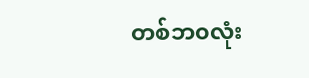တစ်ဘ၀လုံး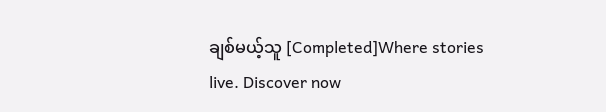ချစ်မယ့်သူ [Completed]Where stories live. Discover now